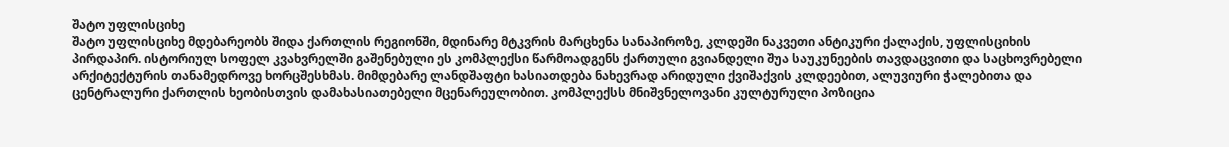შატო უფლისციხე
შატო უფლისციხე მდებარეობს შიდა ქართლის რეგიონში, მდინარე მტკვრის მარცხენა სანაპიროზე, კლდეში ნაკვეთი ანტიკური ქალაქის, უფლისციხის პირდაპირ. ისტორიულ სოფელ კვახვრელში გაშენებული ეს კომპლექსი წარმოადგენს ქართული გვიანდელი შუა საუკუნეების თავდაცვითი და საცხოვრებელი არქიტექტურის თანამედროვე ხორცშესხმას. მიმდებარე ლანდშაფტი ხასიათდება ნახევრად არიდული ქვიშაქვის კლდეებით, ალუვიური ჭალებითა და ცენტრალური ქართლის ხეობისთვის დამახასიათებელი მცენარეულობით. კომპლექსს მნიშვნელოვანი კულტურული პოზიცია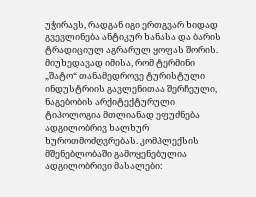უჭირავს, რადგან იგი ერთგვარ ხიდად გვევლინება ანტიკურ ხანასა და ბარის ტრადიციულ აგრარულ ყოფას შორის.
მიუხედავად იმისა, რომ ტერმინი „შატო“ თანამედროვე ტურისტული ინდუსტრიის გავლენითაა შერჩეული, ნაგებობის არქიტექტურული ტიპოლოგია მთლიანად ეფუძნება ადგილობრივ ხალხურ ხუროთმოძღვრებას. კომპლექსის მშენებლობაში გამოყენებულია ადგილობრივი მასალები: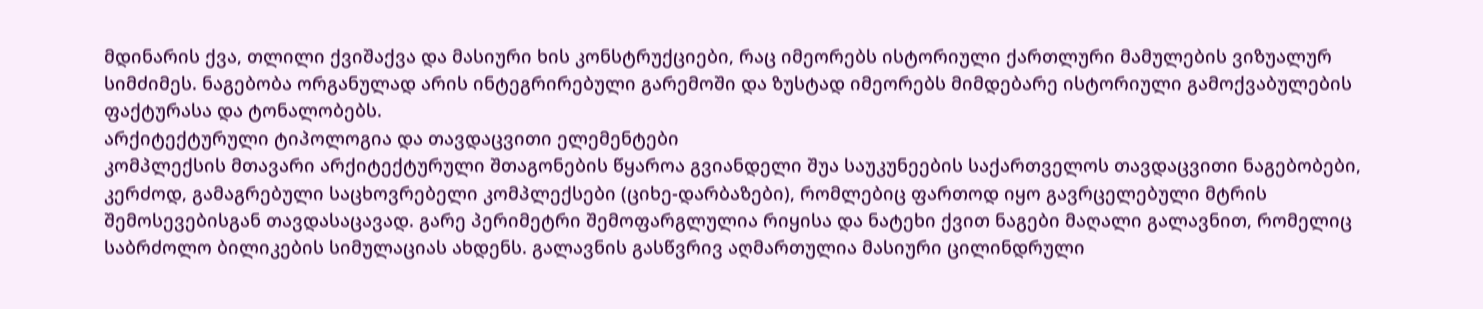მდინარის ქვა, თლილი ქვიშაქვა და მასიური ხის კონსტრუქციები, რაც იმეორებს ისტორიული ქართლური მამულების ვიზუალურ სიმძიმეს. ნაგებობა ორგანულად არის ინტეგრირებული გარემოში და ზუსტად იმეორებს მიმდებარე ისტორიული გამოქვაბულების ფაქტურასა და ტონალობებს.
არქიტექტურული ტიპოლოგია და თავდაცვითი ელემენტები
კომპლექსის მთავარი არქიტექტურული შთაგონების წყაროა გვიანდელი შუა საუკუნეების საქართველოს თავდაცვითი ნაგებობები, კერძოდ, გამაგრებული საცხოვრებელი კომპლექსები (ციხე-დარბაზები), რომლებიც ფართოდ იყო გავრცელებული მტრის შემოსევებისგან თავდასაცავად. გარე პერიმეტრი შემოფარგლულია რიყისა და ნატეხი ქვით ნაგები მაღალი გალავნით, რომელიც საბრძოლო ბილიკების სიმულაციას ახდენს. გალავნის გასწვრივ აღმართულია მასიური ცილინდრული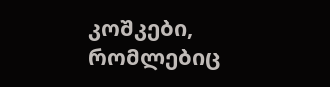კოშკები, რომლებიც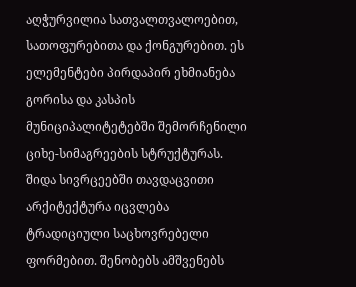აღჭურვილია სათვალთვალოებით, სათოფურებითა და ქონგურებით. ეს ელემენტები პირდაპირ ეხმიანება გორისა და კასპის მუნიციპალიტეტებში შემორჩენილი ციხე-სიმაგრეების სტრუქტურას.
შიდა სივრცეებში თავდაცვითი არქიტექტურა იცვლება ტრადიციული საცხოვრებელი ფორმებით. შენობებს ამშვენებს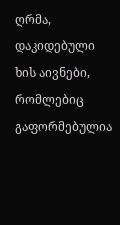ღრმა, დაკიდებული ხის აივნები, რომლებიც გაფორმებულია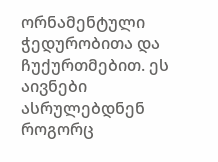ორნამენტული ჭედურობითა და ჩუქურთმებით. ეს აივნები ასრულებდნენ როგორც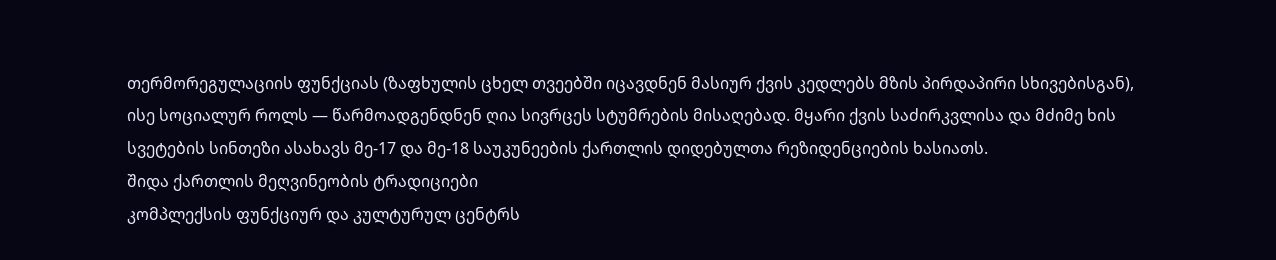თერმორეგულაციის ფუნქციას (ზაფხულის ცხელ თვეებში იცავდნენ მასიურ ქვის კედლებს მზის პირდაპირი სხივებისგან), ისე სოციალურ როლს — წარმოადგენდნენ ღია სივრცეს სტუმრების მისაღებად. მყარი ქვის საძირკვლისა და მძიმე ხის სვეტების სინთეზი ასახავს მე-17 და მე-18 საუკუნეების ქართლის დიდებულთა რეზიდენციების ხასიათს.
შიდა ქართლის მეღვინეობის ტრადიციები
კომპლექსის ფუნქციურ და კულტურულ ცენტრს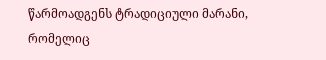წარმოადგენს ტრადიციული მარანი, რომელიც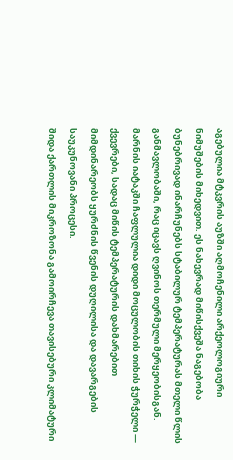აგებულია მტკვრის აუზში აღმოჩენილი არქეოლოგიური ნიმუშების მიხედვით. ეს ნახევრად მიწისქვეშა ნაგებობა ბუნებრივად ინარჩუნებს სტაბილურ ტემპერატურას მთელი წლის განმავლობაში, რაც იცავს ღვინოს თერმული მერყეობისგან. მარნის იატაკში ჩაფლულია დიდი მოცულობის თიხის ჭურჭელი — ქვევრები, სადაც მიწის ტემპერატურის დახმარებით მიმდინარეობს ყურძნის წვენის დუღილისა და დავარგების საუკუნოვანი პროცესი.
შიდა ქართლის მიკროზონა გამოირჩევა თავისებური კლიმატური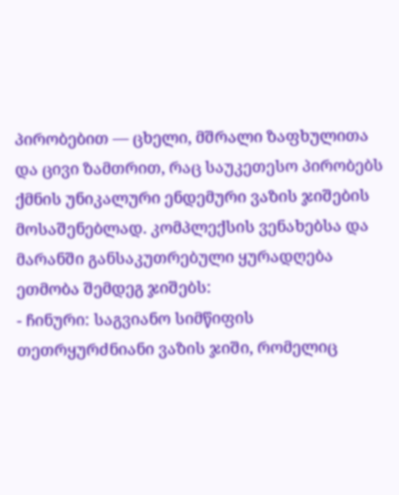პირობებით — ცხელი, მშრალი ზაფხულითა და ცივი ზამთრით, რაც საუკეთესო პირობებს ქმნის უნიკალური ენდემური ვაზის ჯიშების მოსაშენებლად. კომპლექსის ვენახებსა და მარანში განსაკუთრებული ყურადღება ეთმობა შემდეგ ჯიშებს:
- ჩინური: საგვიანო სიმწიფის თეთრყურძნიანი ვაზის ჯიში, რომელიც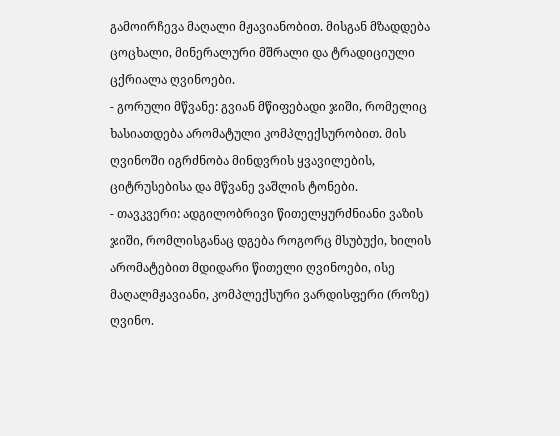გამოირჩევა მაღალი მჟავიანობით. მისგან მზადდება ცოცხალი, მინერალური მშრალი და ტრადიციული ცქრიალა ღვინოები.
- გორული მწვანე: გვიან მწიფებადი ჯიში, რომელიც ხასიათდება არომატული კომპლექსურობით. მის ღვინოში იგრძნობა მინდვრის ყვავილების, ციტრუსებისა და მწვანე ვაშლის ტონები.
- თავკვერი: ადგილობრივი წითელყურძნიანი ვაზის ჯიში, რომლისგანაც დგება როგორც მსუბუქი, ხილის არომატებით მდიდარი წითელი ღვინოები, ისე მაღალმჟავიანი, კომპლექსური ვარდისფერი (როზე) ღვინო.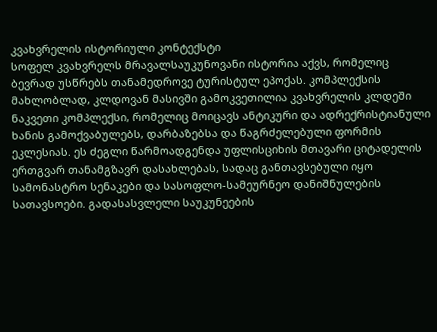კვახვრელის ისტორიული კონტექსტი
სოფელ კვახვრელს მრავალსაუკუნოვანი ისტორია აქვს, რომელიც ბევრად უსწრებს თანამედროვე ტურისტულ ეპოქას. კომპლექსის მახლობლად, კლდოვან მასივში გამოკვეთილია კვახვრელის კლდეში ნაკვეთი კომპლექსი, რომელიც მოიცავს ანტიკური და ადრექრისტიანული ხანის გამოქვაბულებს, დარბაზებსა და წაგრძელებული ფორმის ეკლესიას. ეს ძეგლი წარმოადგენდა უფლისციხის მთავარი ციტადელის ერთგვარ თანამგზავრ დასახლებას, სადაც განთავსებული იყო სამონასტრო სენაკები და სასოფლო-სამეურნეო დანიშნულების სათავსოები. გადასასვლელი საუკუნეების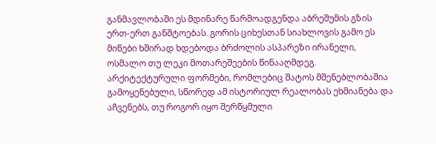განმავლობაში ეს მდინარე წარმოადგენდა აბრეშუმის გზის ერთ-ერთ განშტოებას. გორის ციხესთან სიახლოვის გამო ეს მიწები ხშირად ხდებოდა ბრძოლის ასპარეზი ირანელი, ოსმალო თუ ლეკი მოთარეშეების წინააღმდეგ. არქიტექტურული ფორმები, რომლებიც შატოს მშენებლობაშია გამოყენებული, სწორედ ამ ისტორიულ რეალობას ეხმიანება და აჩვენებს, თუ როგორ იყო შერწყმული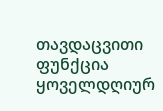თავდაცვითი ფუნქცია ყოველდღიურ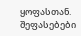ყოფასთან.
შეფასებები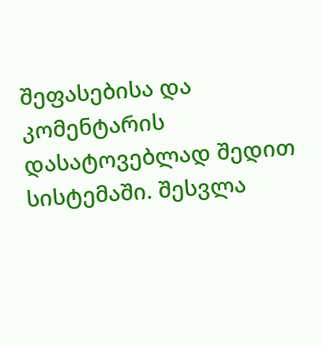შეფასებისა და კომენტარის დასატოვებლად შედით სისტემაში. შესვლა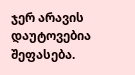ჯერ არავის დაუტოვებია შეფასება.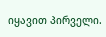იყავით პირველი.